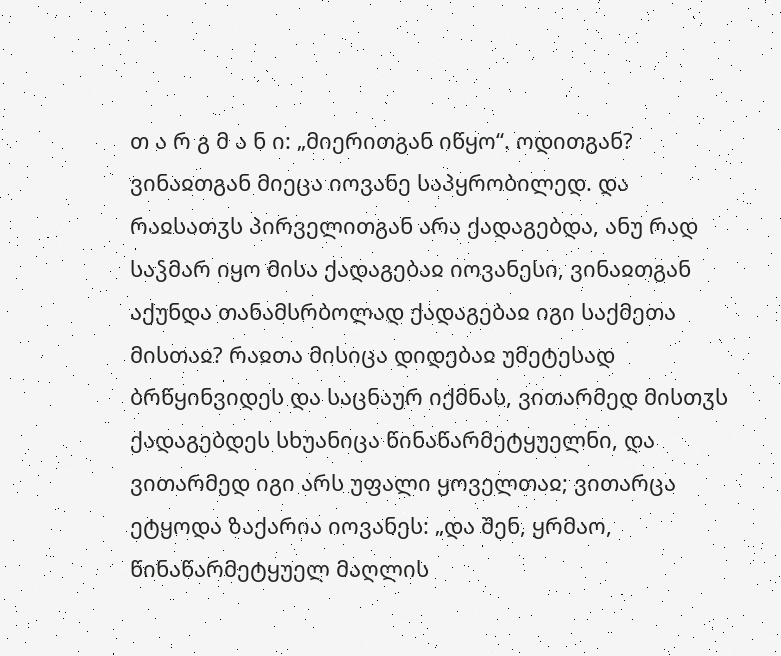თ ა რ გ მ ა ნ ი: „მიერითგან იწყო“. ოდითგან? ვინაჲთგან მიეცა იოვანე საპყრობილედ. და რაჲსათჳს პირველითგან არა ქადაგებდა, ანუ რად საჴმარ იყო მისა ქადაგებაჲ იოვანესი, ვინაჲთგან აქუნდა თანამსრბოლად ქადაგებაჲ იგი საქმეთა მისთაჲ? რაჲთა მისიცა დიდებაჲ უმეტესად ბრწყინვიდეს და საცნაურ იქმნას, ვითარმედ მისთჳს ქადაგებდეს სხუანიცა წინაწარმეტყუელნი, და ვითარმედ იგი არს უფალი ყოველთაჲ; ვითარცა ეტყოდა ზაქარია იოვანეს: „და შენ, ყრმაო, წინაწარმეტყუელ მაღლის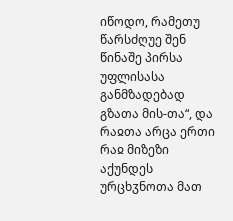იწოდო, რამეთუ წარსძღუე შენ წინაშე პირსა უფლისასა განმზადებად გზათა მის-თა“, და რაჲთა არცა ერთი რაჲ მიზეზი აქუნდეს ურცხჳნოთა მათ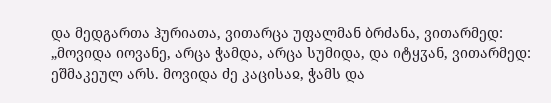და მედგართა ჰურიათა, ვითარცა უფალმან ბრძანა, ვითარმედ: „მოვიდა იოვანე, არცა ჭამდა, არცა სუმიდა, და იტყჳან, ვითარმედ: ეშმაკეულ არს. მოვიდა ძე კაცისაჲ, ჭამს და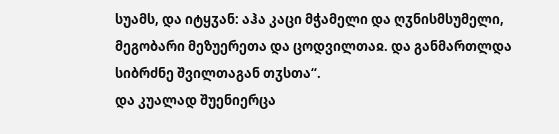სუამს, და იტყჳან: აჰა კაცი მჭამელი და ღჳნისმსუმელი, მეგობარი მეზუერეთა და ცოდვილთაჲ. და განმართლდა სიბრძნე შვილთაგან თჳსთა“.
და კუალად შუენიერცა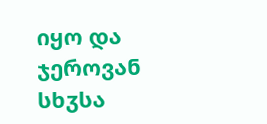იყო და ჯეროვან სხჳსა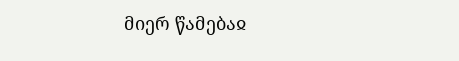მიერ წამებაჲ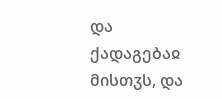და ქადაგებაჲ მისთჳს, და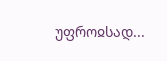უფროჲსად...